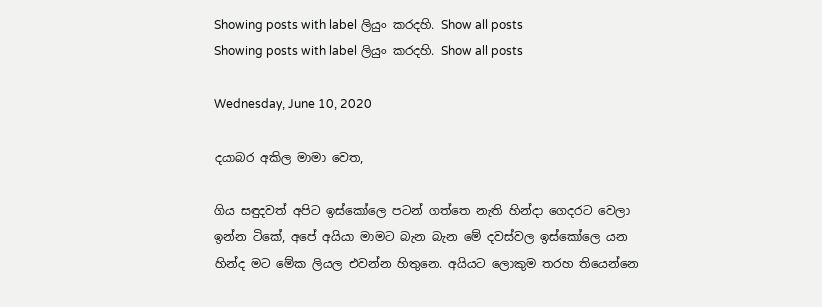Showing posts with label ලියුං කරදහි. Show all posts
Showing posts with label ලියුං කරදහි. Show all posts

Wednesday, June 10, 2020

දයාබර අකිල මාමා වෙත,

ගිය සඳුදවත් අපිට ඉස්කෝලෙ පටන් ගත්තෙ නැති හින්දා ගෙදරට වෙලා ඉන්න ටිකේ, අපේ අයියා මාමට බැන බැන මේ දවස්වල ඉස්කෝලෙ යන හින්ද මට මේක ලියල එවන්න හිතුනෙ. අයියට ලොකුම තරහ තියෙන්නෙ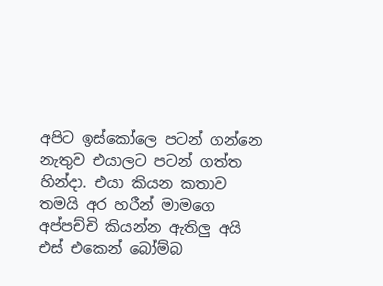අපිට ඉස්කෝලෙ පටන් ගන්නෙ නැතුව එයාලට පටන් ගත්ත හින්දා. එයා කියන කතාව තමයි අර හරීන් මාමගෙ අප්පච්චි කියන්න ඇතිලු අයි එස් එකෙන් බෝම්බ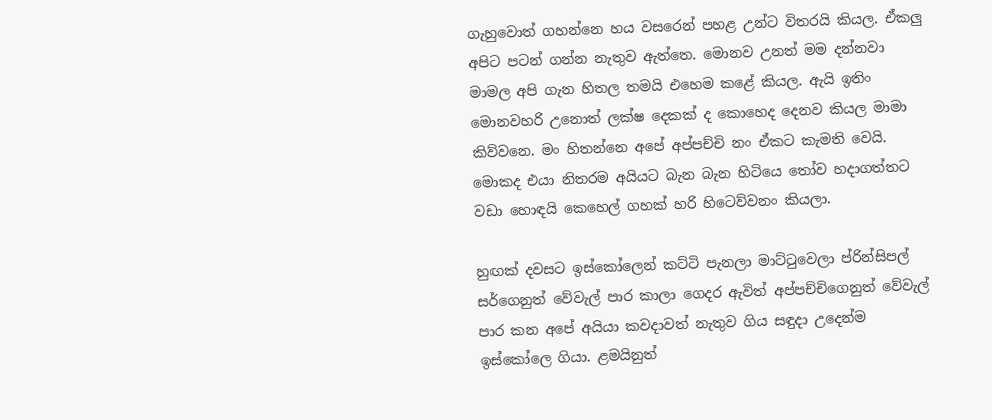ගැහුවොත් ගහන්නෙ හය වසරෙන් පහළ උන්ට විතරයි කියල. ඒකලු අපිට පටන් ගන්න නැතුව ඇත්තෙ. මොනව උනත් මම දන්නවා මාමල අපි ගැන හිතල තමයි එහෙම කළේ කියල. ඇයි ඉතිං මොනවහරි උනොත් ලක්ෂ දෙකක් ද කොහෙද දෙනව කියල මාමා කිව්වනෙ. මං හිතන්නෙ අපේ අප්පච්චි නං ඒකට කැමති වෙයි. මොකද එයා නිතරම අයියට බැන බැන හිටියෙ තෝව හදාගත්තට වඩා හොඳයි කෙහෙල් ගහක් හරි හිටෙව්වනං කියලා.

හුඟක් දවසට ඉස්කෝලෙන් කට්ටි පැනලා මාට්ටුවෙලා ප්රින්සිපල් සර්ගෙනුත් වේවැල් පාර කාලා ගෙදර ඇවිත් අප්පච්චිගෙනුත් වේවැල් පාර කන අපේ අයියා කවදාවත් නැතුව ගිය සඳුදා උදෙන්ම ඉස්කෝලෙ ගියා. ළමයිනුත්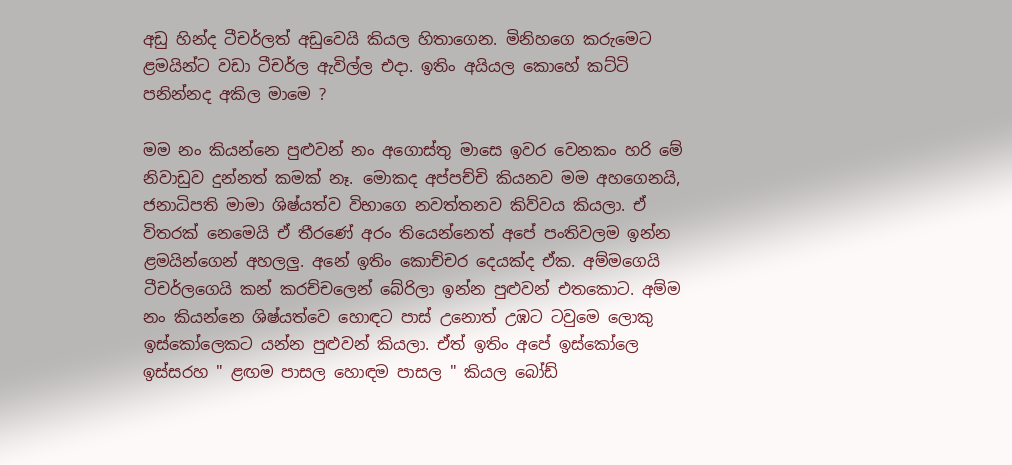අඩු හින්ද ටීචර්ලත් අඩුවෙයි කියල හිතාගෙන. මිනිහගෙ කරුමෙට ළමයින්ට වඩා ටීචර්ල ඇවිල්ල එදා. ඉතිං අයියල කොහේ කට්ටි පනින්නද අකිල මාමෙ ?

මම නං කියන්නෙ පුළුවන් නං අගොස්තු මාසෙ ඉවර වෙනකං හරි මේ නිවාඩුව දුන්නත් කමක් නෑ. මොකද අප්පච්චි කියනව මම අහගෙනයි, ජනාධිපති මාමා ශිෂ්යත්ව විභාගෙ නවත්තනව කිව්වය කියලා. ඒ විතරක් නෙමෙයි ඒ තීරණේ අරං තියෙන්නෙත් අපේ පංතිවලම ඉන්න ළමයින්ගෙන් අහලලු. අනේ ඉතිං කොච්චර දෙයක්ද ඒක. අම්මගෙයි ටීචර්ලගෙයි කන් කරච්චලෙන් බේරිලා ඉන්න පුළුවන් එතකොට. අම්ම නං කියන්නෙ ශිෂ්යත්වෙ හොඳට පාස් උනොත් උඹට ටවුමෙ ලොකු ඉස්කෝලෙකට යන්න පුළුවන් කියලා. ඒත් ඉතිං අපේ ඉස්කෝලෙ ඉස්සරහ " ළඟම පාසල හොඳම පාසල " කියල බෝඩ්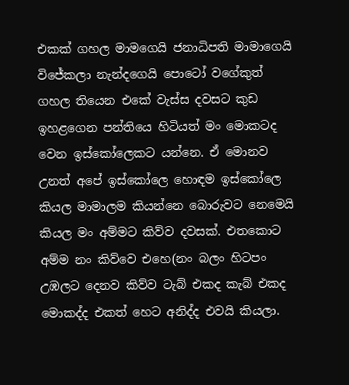එකක් ගහල මාමගෙයි ජනාධිපති මාමාගෙයි විජේකලා නැන්දගෙයි පොටෝ වගේකුත් ගහල තියෙන එකේ වැස්ස දවසට කුඩ ඉහළගෙන පන්තියෙ හිටියත් මං මොකටද වෙන ඉස්කෝලෙකට යන්නෙ. ඒ මොනව උනත් අපේ ඉස්කෝලෙ හොඳම ඉස්කෝලෙ කියල මාමාලම කියන්නෙ බොරුවට නෙමෙයි කියල මං අම්මට කිව්ව දවසක්. එතකොට අම්ම නං කිව්වෙ එහෙ(නං බලං හිටපං උඹලට දෙනව කිව්ව ටැබ් එකද කැබ් එකද මොකද්ද එකත් හෙට අනිද්ද එවයි කියලා.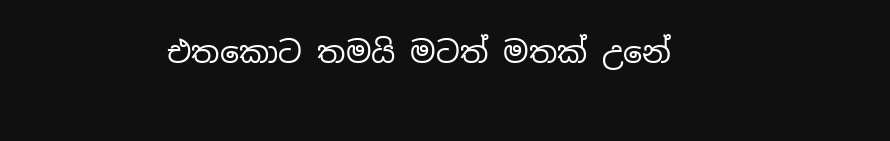එතකොට තමයි මටත් මතක් උනේ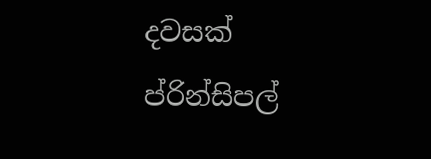දවසක් ප්රින්සිපල්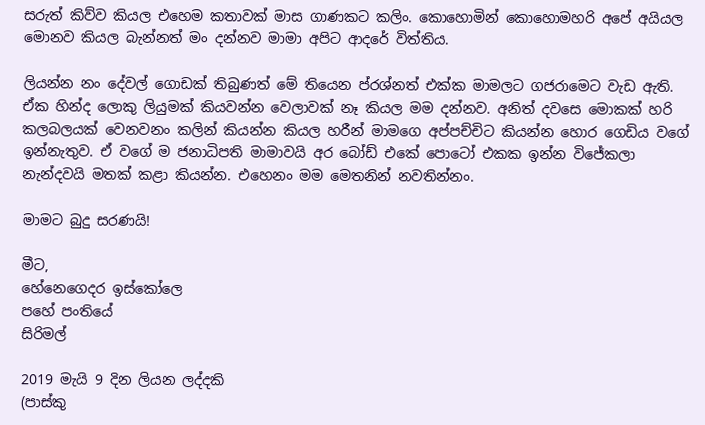සරුත් කිව්ව කියල එහෙම කතාවක් මාස ගාණකට කලිං. කොහොමින් කොහොමහරි අපේ අයියල මොනව කියල බැන්නත් මං දන්නව මාමා අපිට ආදරේ විත්තිය.

ලියන්න නං දේවල් ගොඩක් තිබුණත් මේ තියෙන ප්රශ්නත් එක්ක මාමලට ගජරාමෙට වැඩ ඇති. ඒක හින්ද ලොකු ලියුමක් කියවන්න වෙලාවක් නෑ කියල මම දන්නව. අනිත් දවසෙ මොකක් හරි කලබලයක් වෙනවනං කලින් කියන්න කියල හරීන් මාමගෙ අප්පච්චිට කියන්න හොර ගෙඩිය වගේ ඉන්නැතුව. ඒ වගේ ම ජනාධිපති මාමාවයි අර බෝඩ් එකේ පොටෝ එකක ඉන්න විජේකලා නැන්දවයි මතක් කළා කියන්න. එහෙනං මම මෙතනින් නවතින්නං.

මාමට බුදු සරණයි!

මීට,
හේනෙගෙදර ඉස්කෝලෙ
පහේ පංතියේ
සිරිමල්

2019 මැයි 9 දින ලියන ලද්දකි
(පාස්කු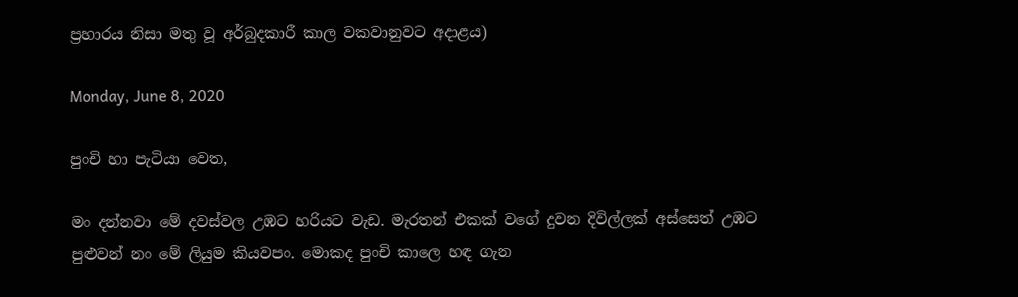ප්‍රහාරය නිසා මතු වූ අර්බුදකාරී කාල වකවානුවට අදාළය)

Monday, June 8, 2020

පුංචි හා පැටියා වෙත,

මං දන්නවා මේ දවස්වල උඹට හරියට වැඩ. මැරතන් එකක් වගේ දුවන දිවිල්ලක් අස්සෙත් උඹට පුළුවන් නං මේ ලියුම කියවපං. මොකද පුංචි කාලෙ හඳ ගැන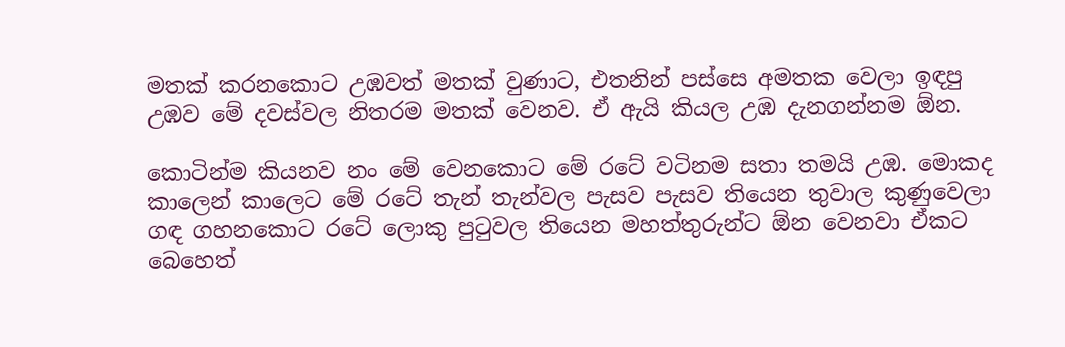මතක් කරනකොට උඹවත් මතක් වුණාට, එතනින් පස්සෙ අමතක වෙලා ඉඳපු උඹව මේ දවස්වල නිතරම මතක් වෙනව. ඒ ඇයි කියල උඹ දැනගන්නම ඕන.

කොටින්ම කියනව නං මේ වෙනකොට මේ රටේ වටිනම සතා තමයි උඹ. මොකද කාලෙන් කාලෙට මේ රටේ තැන් තැන්වල පැසව පැසව තියෙන තුවාල කුණුවෙලා ගඳ ගහනකොට රටේ ලොකු පුටුවල තියෙන මහත්තුරුන්ට ඕන වෙනවා ඒකට බෙහෙත්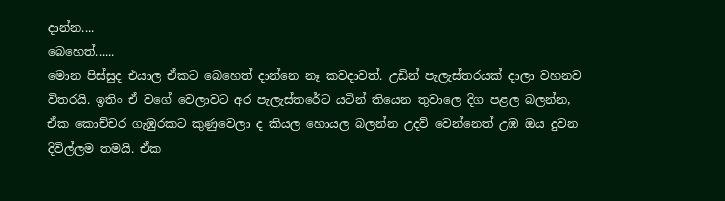දාන්න....
බෙහෙත්......
මොන පිස්සුද එයාල ඒකට බෙහෙත් දාන්නෙ නෑ කවදාවත්. උඩින් පැලැස්තරයක් දාලා වහනව විතරයි. ඉතිං ඒ වගේ වෙලාවට අර පැලැස්තරේට යටින් තියෙන තුවාලෙ දිග පළල බලන්න, ඒක කොච්චර ගැඹුරකට කුණුවෙලා ද කියල හොයල බලන්න උදව් වෙන්නෙත් උඹ ඔය දුවන දිවිල්ලම තමයි. ඒක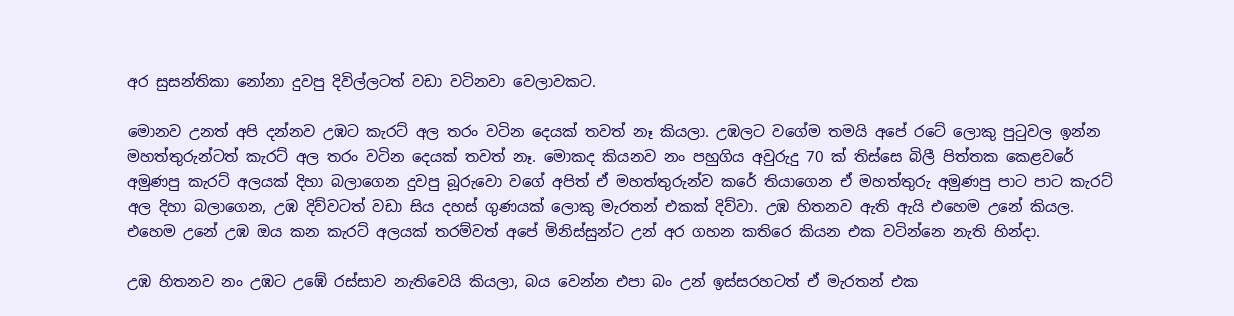අර සුසන්තිකා නෝනා දුවපු දිවිල්ලටත් වඩා වටිනවා වෙලාවකට.

මොනව උනත් අපි දන්නව උඹට කැරට් අල තරං වටින දෙයක් තවත් නෑ කියලා. උඹලට වගේම තමයි අපේ රටේ ලොකු පුටුවල ඉන්න මහත්තුරුන්ටත් කැරට් අල තරං වටින දෙයක් තවත් නෑ. මොකද කියනව නං පහුගිය අවුරුදු 70 ක් තිස්සෙ බිලී පිත්තක කෙළවරේ අමුණපු කැරට් අලයක් දිහා බලාගෙන දුවපු බූරුවො වගේ අපිත් ඒ මහත්තුරුන්ව කරේ තියාගෙන ඒ මහත්තුරු අමුණපු පාට පාට කැරට් අල දිහා බලාගෙන, උඹ දිව්වටත් වඩා සිය දහස් ගුණයක් ලොකු මැරතන් එකක් දිව්වා. උඹ හිතනව ඇති ඇයි එහෙම උනේ කියල. එහෙම උනේ උඹ ඔය කන කැරට් අලයක් තරම්වත් අපේ මිනිස්සුන්ට උන් අර ගහන කතිරෙ කියන එක වටින්නෙ නැති හින්දා.

උඹ හිතනව නං උඹට උඹේ රස්සාව නැතිවෙයි කියලා, බය වෙන්න එපා බං උන් ඉස්සරහටත් ඒ මැරතන් එක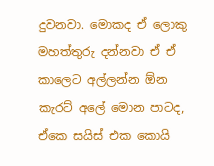දුවනවා. මොකද ඒ ලොකු මහත්තුරු දන්නවා ඒ ඒ කාලෙට අල්ලන්න ඕන කැරට් අලේ මොන පාටද, ඒකෙ සයිස් එක කොයි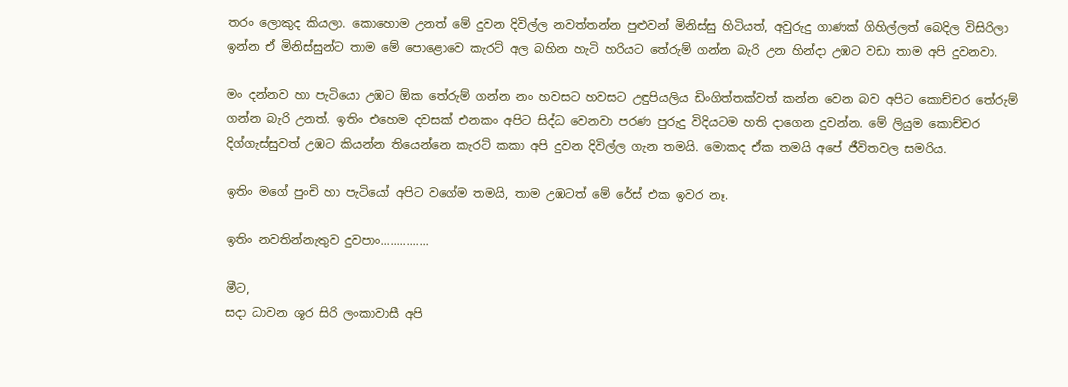තරං ලොකුද කියලා. කොහොම උනත් මේ දුවන දිවිල්ල නවත්තන්න පුළුවන් මිනිස්සු හිටියත්, අවුරුදු ගාණක් ගිහිල්ලත් බෙදිල විසිරිලා ඉන්න ඒ මිනිස්සුන්ට තාම මේ පොළොවෙ කැරට් අල බහින හැටි හරියට තේරුම් ගන්න බැරි උන හින්දා උඹට වඩා තාම අපි දුවනවා.

මං දන්නව හා පැටියො උඹට ඕක තේරුම් ගන්න නං හවසට හවසට උඳුපියලිය ඩිංගිත්තක්වත් කන්න වෙන බව අපිට කොච්චර තේරුම් ගන්න බැරි උනත්. ඉතිං එහෙම දවසක් එනකං අපිට සිද්ධ වෙනවා පරණ පුරුදු විදියටම හති දාගෙන දුවන්න. මේ ලියුම කොච්චර දිග්ගැස්සුවත් උඹට කියන්න තියෙන්නෙ කැරට් කකා අපි දුවන දිවිල්ල ගැන තමයි. මොකද ඒක තමයි අපේ ජීවිතවල සමරිය.

ඉතිං මගේ පුංචි හා පැටියෝ අපිට වගේම තමයි, තාම උඹටත් මේ රේස් එක ඉවර නෑ.

ඉතිං නවතින්නැතුව දුවපාං...............

මීට,
සදා ධාවන ශූර සිරි ලංකාවාසී අපි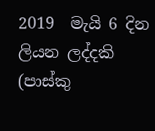2019  මැයි 6 දින ලියන ලද්දකි
(පාස්කු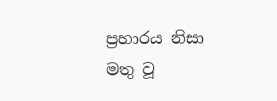ප්‍රහාරය නිසා මතු වූ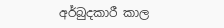අර්බුදකාරී කාල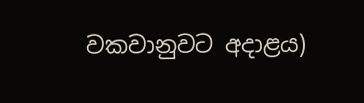වකවානුවට අදාළය)